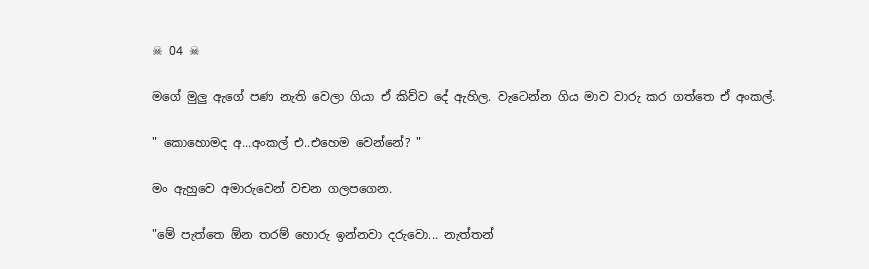☠ 04 ☠

මගේ මුලු ඇගේ පණ නැති වෙලා ගියා ඒ කිව්ව දේ ඇහිල. වැටෙන්න ගිය මාව වාරු කර ගත්තෙ ඒ අංකල්.

" කොහොමද අ...අංකල් එ..එහෙම වෙන්නේ? "

මං ඇහුවෙ අමාරුවෙන් වචන ගලපගෙන.

"මේ පැත්තෙ ඕන තරම් හොරු ඉන්නවා දරුවො... නැත්තන්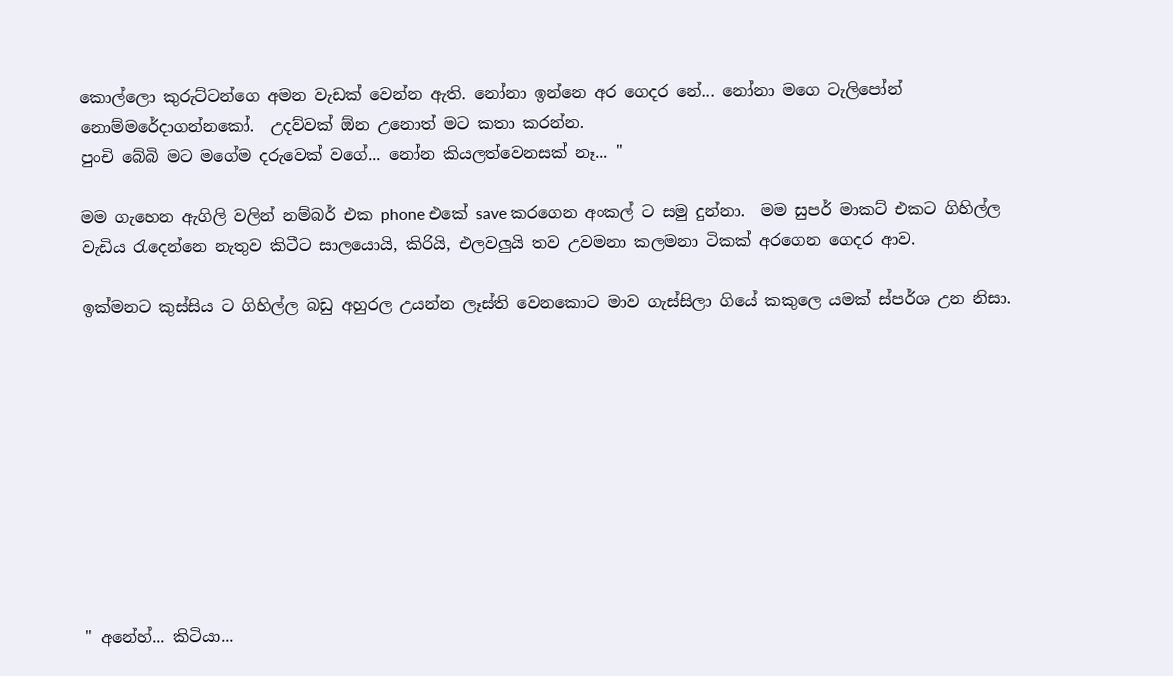කොල්ලො කුරුට්ටන්ගෙ අමන වැඩක් වෙන්න ඇති. නෝනා ඉන්නෙ අර ගෙදර නේ... නෝනා මගෙ ටැලිපෝන් නොම්මරේදාගන්නකෝ.  උදව්වක් ඕන උනොත් මට කතා කරන්න.
පුංචි බේබි මට මගේම දරුවෙක් වගේ... නෝන කියලත්වෙනසක් නෑ... "

මම ගැහෙන ඇගිලි වලින් නම්බර් එක phone එකේ save කරගෙන අංකල් ට සමු දුන්නා.  මම සුපර් මාකට් එකට ගිහිල්ල වැඩිය රැදෙන්නෙ නැතුව කිටීට සාලයොයි, කිරියි, එලවලුයි තව උවමනා කලමනා ටිකක් අරගෙන ගෙදර ආව.

ඉක්මනට කුස්සිය ට ගිහිල්ල බඩු අහුරල උයන්න ලෑස්ති වෙනකොට මාව ගැස්සිලා ගියේ කකුලෙ යමක් ස්පර්ශ උන නිසා.










" අනේහ්... කිටියා...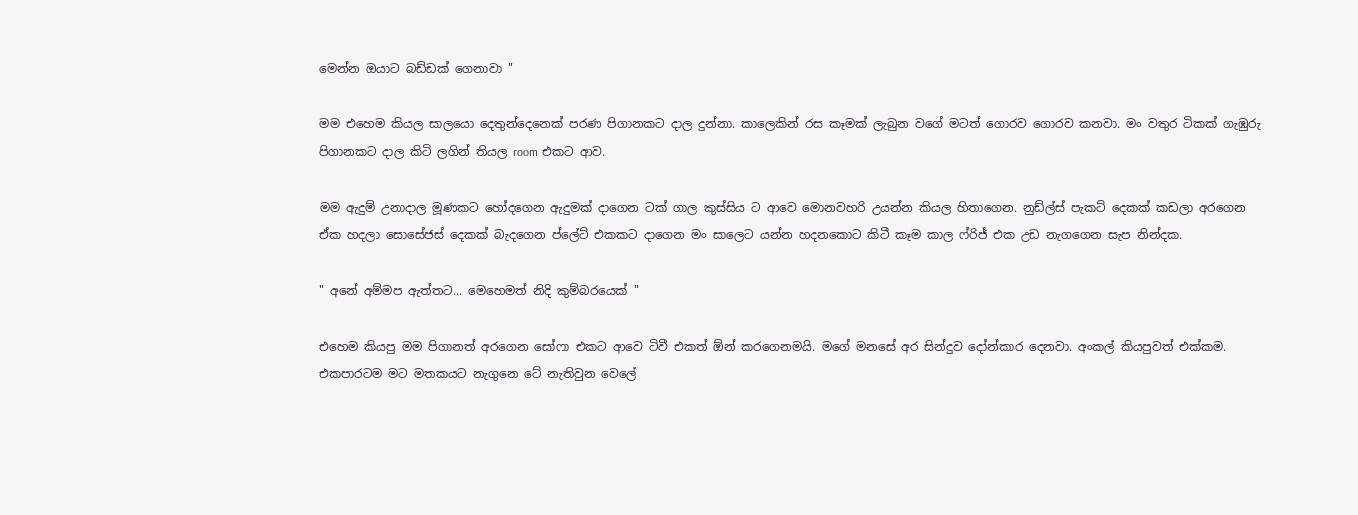මෙන්න ඔයාට බඩ්ඩක් ගෙනාවා "

මම එහෙම කියල සාලයො දෙතුන්දෙනෙක් පරණ පිගානකට දාල දුන්නා. කාලෙකින් රස කෑමක් ලැබුන වගේ මටත් ගොරව ගොරව කනවා. මං වතුර ටිකක් ගැඹුරු පිගානකට දාල කිටි ලගින් තියල room එකට ආව.

මම ඇදුම් උනාදාල මූණකට හෝදගෙන ඇදුමක් දාගෙන ටක් ගාල කුස්සිය ට ආවෙ මොනවහරි උයන්න කියල හිතාගෙන. නුඩ්ල්ස් පැකට් දෙකක් කඩලා අරගෙන ඒක හදලා සොසේජස් දෙකක් බැදගෙන ප්ලේට් එකකට දාගෙන මං සාලෙට යන්න හදනකොට කිටී කෑම කාල ෆ්රිජ් එක උඩ නැගගෙන සැප නින්දක.

" අනේ අම්මප ඇත්තට... මෙහෙමත් නිදි කුම්බරයෙක් "

එහෙම කියපු මම පිගානත් අරගෙන සෝෆා එකට ආවෙ ටිවී එකත් ඕන් කරගෙනමයි. මගේ මනසේ අර සින්දුව දෝන්කාර දෙනවා. අංකල් කියපුවත් එක්කම. එකපාරටම මට මතකයට නැගුනෙ ටේ නැතිවුන වෙලේ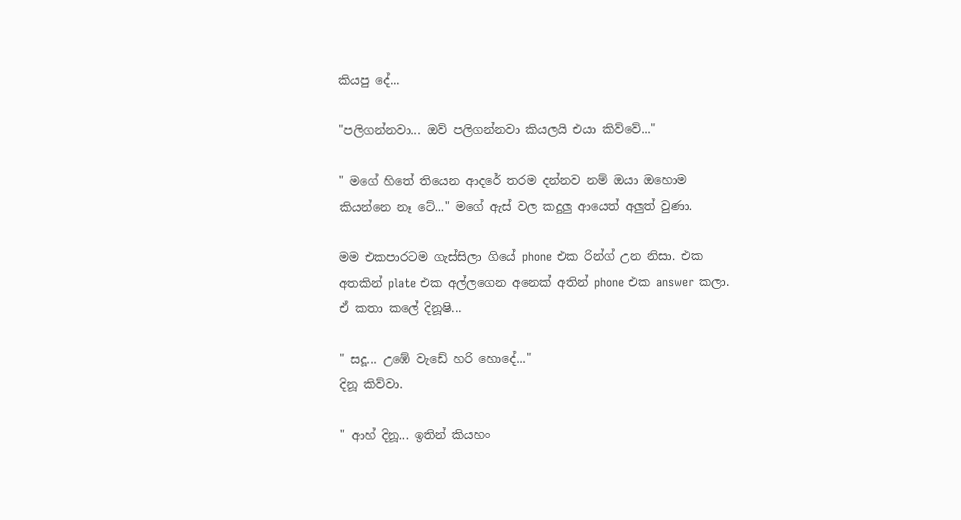කියපු දේ...

"පලිගන්නවා... ඔව් පලිගන්නවා කියලයි එයා කිව්වේ..."

" මගේ හිතේ තියෙන ආදරේ තරම දන්නව නම් ඔයා ඔහොම කියන්නෙ නෑ ටේ..." මගේ ඇස් වල කදුලු ආයෙත් අලුත් වුණා.

මම එකපාරටම ගැස්සිලා ගියේ phone එක රින්ග් උන නිසා. එක අතකින් plate එක අල්ලගෙන අනෙක් අතින් phone එක answer කලා. ඒ කතා කලේ දිනූෂි...

" සදූ... උඹේ වැඩේ හරි හොදේ..."
දිනූ කිව්වා.

" ආහ් දිනූ... ඉතින් කියහං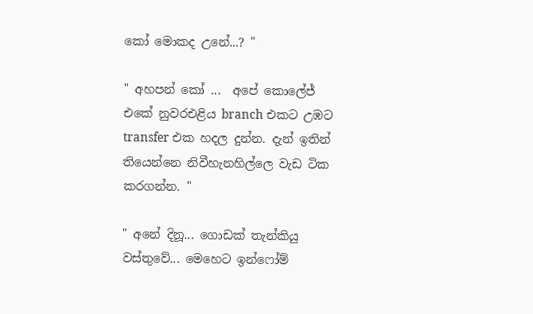කෝ මොකද උනේ...? "

" අහපන් කෝ ...  අපේ කොලේජ් එකේ නුවරඑළිය branch එකට උඹට transfer එක හදල දුන්න. දැන් ඉතින් තියෙන්නෙ නිවීහැනහිල්ලෙ වැඩ ටික කරගන්න. "

" අනේ දිනූ... ගොඩක් තැන්කියු වස්තුවේ... මෙහෙට ඉන්ෆෝම්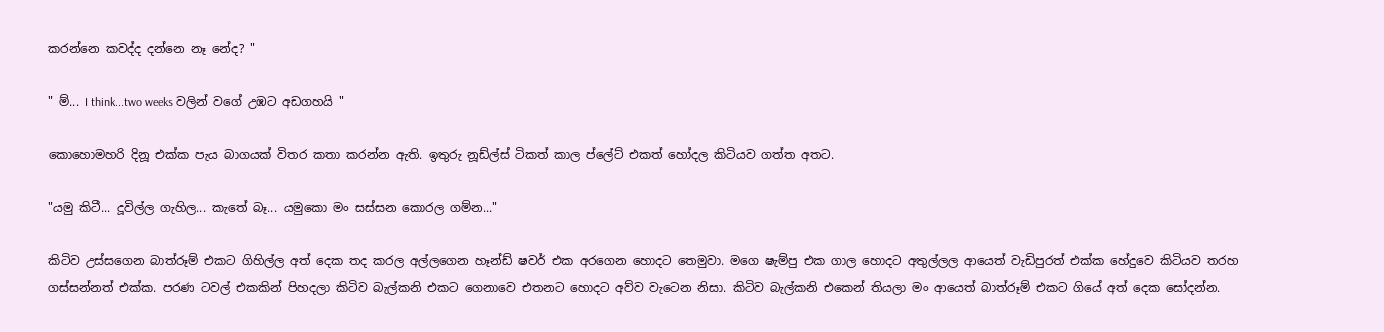කරන්නෙ කවද්ද දන්නෙ නෑ නේද? "

" ම්... I think...two weeks වලින් වගේ උඹට අඩගහයි "

කොහොමහරි දිනූ එක්ක පැය බාගයක් විතර කතා කරන්න ඇති. ඉතුරු නූඩ්ල්ස් ටිකත් කාල ප්ලේට් එකත් හෝදල කිටියව ගත්ත අතට.

"යමු කිටී... දූවිල්ල ගැහිල... කැතේ බෑ... යමුකො මං සස්සන කොරල ගම්න..."

කිටිව උස්සගෙන බාත්රූම් එකට ගිහිල්ල අත් දෙක තද කරල අල්ලගෙන හෑන්ඩ් ෂවර් එක අරගෙන හොදට තෙමුවා. මගෙ ෂැම්පු එක ගාල හොදට අතුල්ලල ආයෙත් වැඩිපුරත් එක්ක හේදුවෙ කිටියව තරහ ගස්සන්නත් එක්ක. පරණ ටවල් එකකින් පිහදලා කිටිව බැල්කනි එකට ගෙනාවෙ එතනට හොදට අව්ව වැටෙන නිසා. කිටිව බැල්කනි එකෙන් තියලා මං ආයෙත් බාත්රූම් එකට ගියේ අත් දෙක සෝදන්න.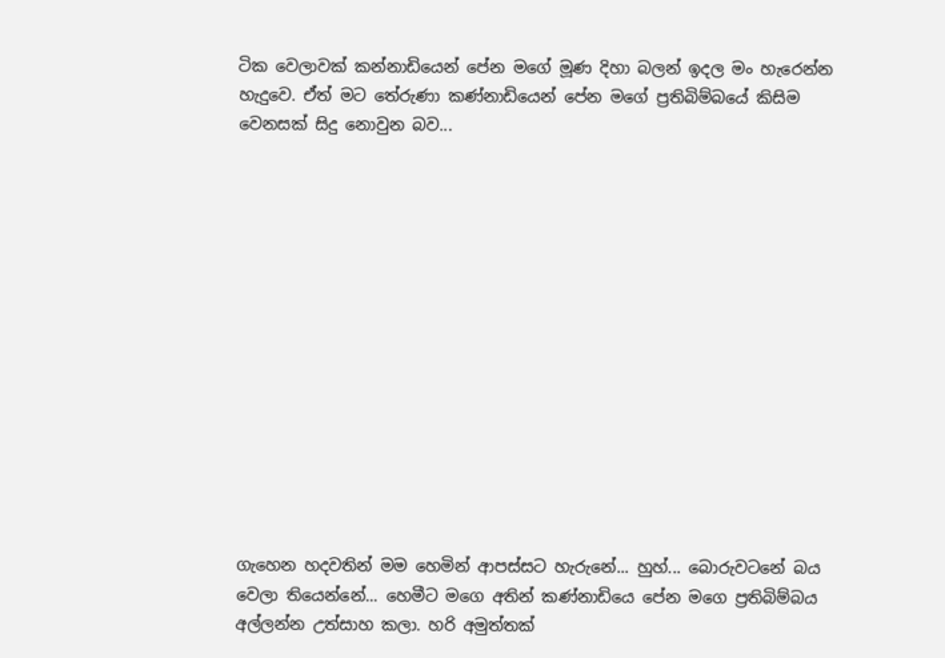ටික වෙලාවක් කන්නාඩියෙන් පේන මගේ මූණ දිහා බලන් ඉදල මං හැරෙන්න හැදුවෙ. ඒත් මට තේරුණා කණ්නාඩියෙන් පේන මගේ ප්‍රතිබිම්බයේ කිසිම වෙනසක් සිදු නොවුන බව...














ගැහෙන හදවතින් මම හෙමින් ආපස්සට හැරුනේ... හුහ්... බොරුවටනේ බය වෙලා තියෙන්නේ... හෙමීට මගෙ අතින් කණ්නාඩියෙ පේන මගෙ ප්‍රතිබිම්බය අල්ලන්න උත්සාහ කලා. හරි අමුත්තක්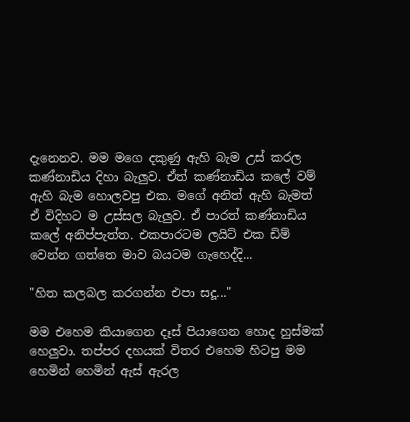දැනෙනව. මම මගෙ දකුණු ඇහි බැම උස් කරල කණ්නාඩිය දිහා බැලුව. ඒත් කණ්නාඩිය කලේ වම් ඇහි බැම හොලවපු එක. මගේ අනිත් ඇහි බැමත් ඒ විදිහට ම උස්සල බැලුව. ඒ පාරත් කණ්නාඩිය කලේ අනිප්පැත්ත. එකපාරටම ලයිට් එක ඩිම් වෙන්න ගත්තෙ මාව බයටම ගැහෙද්දි...

"හිත කලබල කරගන්න එපා සදූ..."

මම එහෙම කියාගෙන දෑස් පියාගෙන හොද හුස්මක් හෙලුවා. තප්පර දහයක් විතර එහෙම හිටපු මම හෙමින් හෙමින් ඇස් ඇරල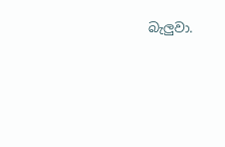බැලුවා.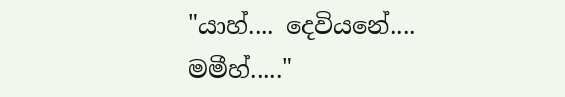"යාහ්.... දෙවියනේ.... මමීහ්....."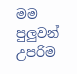මම පුලුවන් උපරිම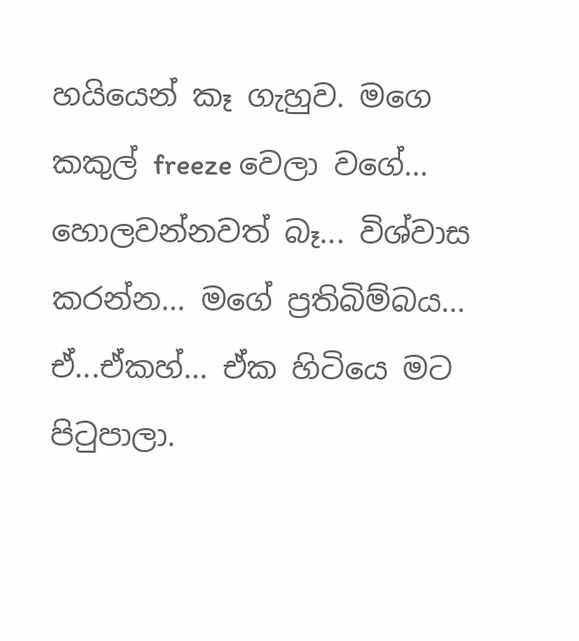හයියෙන් කෑ ගැහුව. මගෙ කකුල් freeze වෙලා වගේ... හොලවන්නවත් බෑ... විශ්වාස කරන්න... මගේ ප්‍රතිබිම්බය... ඒ...ඒකහ්... ඒක හිටියෙ මට පිටුපාලා.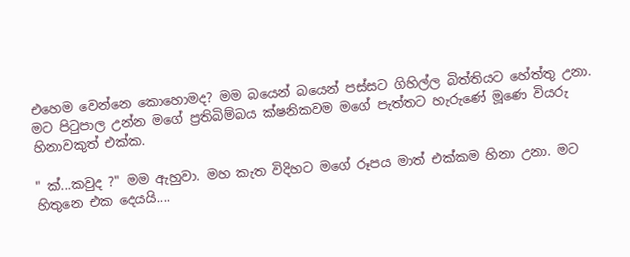එහෙම වෙන්නෙ කොහොමද? මම බයෙන් බයෙන් පස්සට ගිහිල්ල බිත්තියට හේත්තු උනා. මට පිටුපාල උන්න මගේ ප්‍රතිබිම්බය ක්ෂනිකවම මගේ පැත්තට හැරුණේ මූණෙ වියරු හිනාවකුත් එක්ක.

" ක්...කවුද ?" මම ඇහුවා. මහ කැත විදිහට මගේ රූපය මාත් එක්කම හිනා උනා. මට හිතුනෙ එක දෙයයි....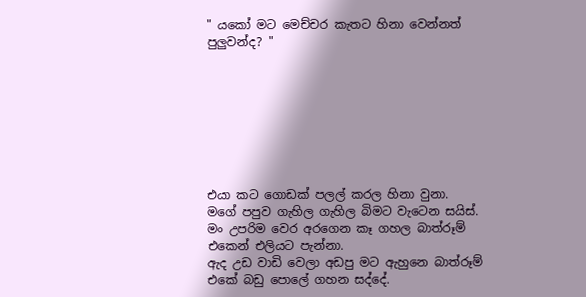" යකෝ මට මෙච්චර කැතට හිනා වෙන්නත් පුලුවන්ද? "








එයා කට ගොඩක් පලල් කරල හිනා වුනා. මගේ පපුව ගැහිල ගැහිල බිමට වැටෙන සයිස්. මං උපරිම වෙර අරගෙන කෑ ගහල බාත්රූම් එකෙන් එලියට පැන්නා.
ඇද උඩ වාඩි වෙලා අඩපු මට ඇහුනෙ බාත්රූම් එකේ බඩු පොලේ ගහන සද්දේ.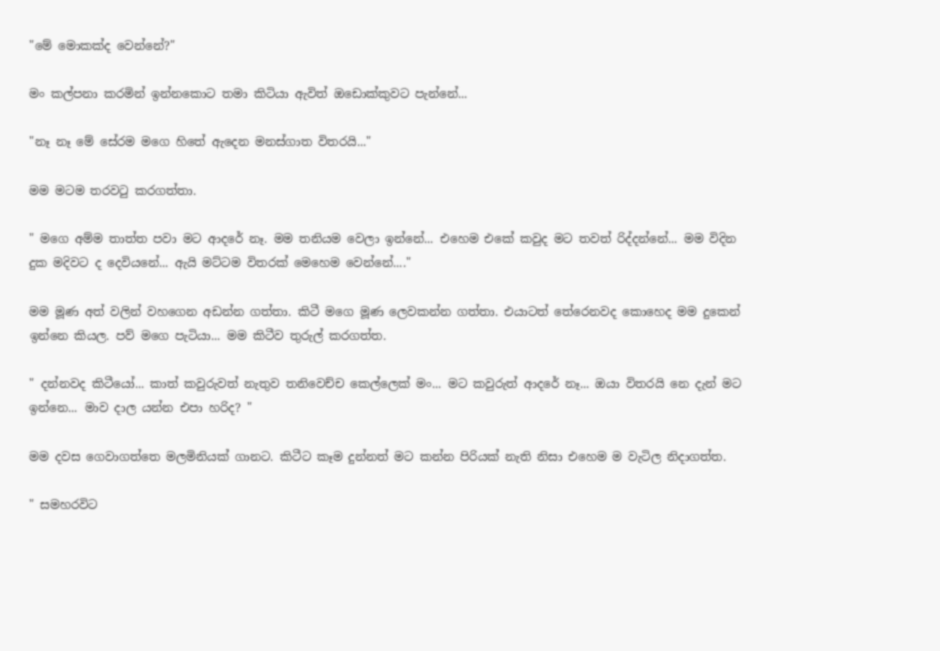"මේ මොකක්ද වෙන්නේ?"

මං කල්පනා කරමින් ඉන්නකොට තමා කිටියා ඇවිත් ඔඩොක්කුවට පැන්නේ...

"නෑ නෑ මේ සේරම මගෙ හිතේ ඇදෙන මනස්ගාත විතරයි..."

මම මටම තරවටු කරගත්තා.

" මගෙ අම්ම තාත්ත පවා මට ආදරේ නෑ. මම තනියම වෙලා ඉන්නේ... එහෙම එකේ කවුද මට තවත් රිද්දන්නේ... මම විදින දුක මදිවට ද දෙවියනේ... ඇයි මට්ටම විතරක් මෙහෙම වෙන්නේ...."

මම මූණ අත් වලින් වහගෙන අඩන්න ගත්තා. කිටී මගෙ මූණ ලෙවකන්න ගත්තා. එයාටත් තේරෙනවද කොහෙද මම දුකෙන් ඉන්නෙ කියල. පව් මගෙ පැටියා... මම කිටීව තුරුල් කරගත්ත.

" දන්නවද කිටීයෝ... කාත් කවුරුවත් නැතුව තනිවෙච්ච කෙල්ලෙක් මං... මට කවුරුත් ආදරේ නෑ... ඔයා විතරයි නෙ දැන් මට ඉන්නෙ... මාව දාල යන්න එපා හරිද? "

මම දවස ගෙවාගත්තෙ මලමිනියක් ගානට. කිටීට කෑම දුන්නත් මට කන්න පිරියක් නැති නිසා එහෙම ම වැටිල නිදාගත්ත.

" සමහරවිට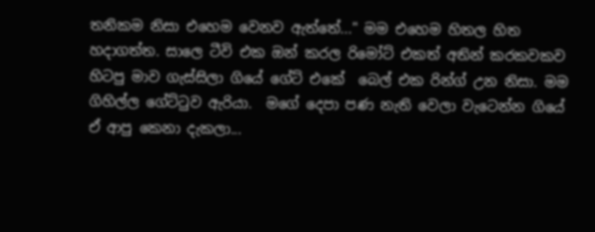තනිකම නිසා එහෙම වෙනව ඇත්තේ..." මම එහෙම හිතල හිත හදාගත්ත. සාලෙ ටීවි එක ඔන් කරල රිමෝට් එකත් අතින් කරකවකව හිටපු මාව ගැස්සිලා ගියේ ගේට් එකේ  බෙල් එක රින්ග් උන නිසා. මම ගිහිල්ල ගේට්ටුව ඇරියා.  මගේ දෙපා පණ නැති වෙලා වැටෙන්න ගියේ ඒ ආපු කෙනා දැකලා...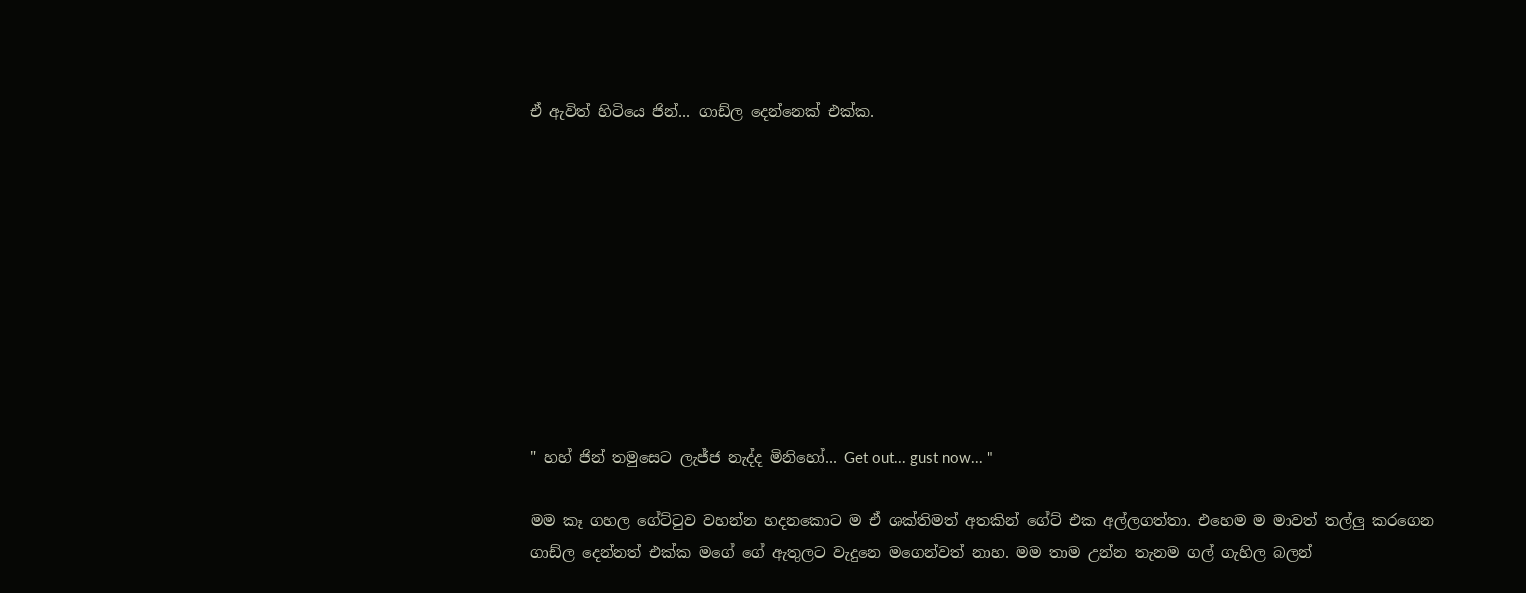ඒ ඇවිත් හිටියෙ ජින්... ගාඩ්ල දෙන්නෙක් එක්ක.










" හහ් ජින් තමුසෙට ලැජ්ජ නැද්ද මිනිහෝ... Get out... gust now... "

මම කෑ ගහල ගේට්ටුව වහන්න හදනකොට ම ඒ ශක්තිමත් අතකින් ගේට් එක අල්ලගත්තා. එහෙම ම මාවත් තල්ලු කරගෙන ගාඩ්ල දෙන්නත් එක්ක මගේ ගේ ඇතුලට වැදුනෙ මගෙන්වත් නාහ. මම තාම උන්න තැනම ගල් ගැහිල බලන්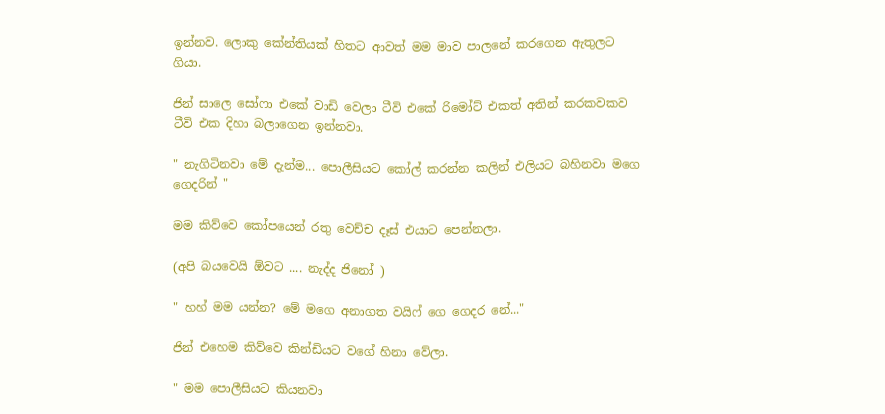ඉන්නව. ලොකු කේන්තියක් හිතට ආවත් මම මාව පාලනේ කරගෙන ඇතුලට ගියා.

ජින් සාලෙ සෝෆා එකේ වාඩි වෙලා ටීවි එකේ රිමෝට් එකත් අතින් කරකවකව ටීවි එක දිහා බලාගෙන ඉන්නවා.

" නැගිටිනවා මේ දැන්ම... පොලීසියට කෝල් කරන්න කලින් එලියට බහිනවා මගෙ ගෙදරින් "

මම කිව්වෙ කෝපයෙන් රතු වෙච්ච දෑස් එයාට පෙන්නලා.

(අපි බයවෙයි ඕවට .... නැද්ද ජිනෝ )

" හහ් මම යන්න? මේ මගෙ අනාගත වයිෆ් ගෙ ගෙදර නේ..."

ජින් එහෙම කිව්වෙ කින්ඩියට වගේ හිනා වේලා.

" මම පොලීසියට කියනවා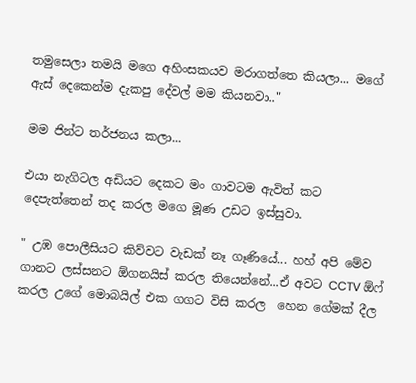තමුසෙලා තමයි මගෙ අහිංසකයව මරාගත්තෙ කියලා... මගේ ඇස් දෙකෙන්ම දැකපු දේවල් මම කියනවා.."

මම ජින්ට තර්ජනය කලා...

එයා නැගිටල අඩියට දෙකට මං ගාවටම ඇවිත් කට දෙපැත්තෙන් තද කරල මගෙ මූණ උඩට ඉස්සුවා.

" උඹ පොලීසියට කිව්වට වැඩක් නෑ ගෑණියේ... හහ් අපි මේව ගානට ලස්සනට ඕගනයිස් කරල තියෙන්නේ...ඒ අවට CCTV ඕෆ් කරල උගේ මොබයිල් එක ගගට විසි කරල  හෙන ගේමක් දීල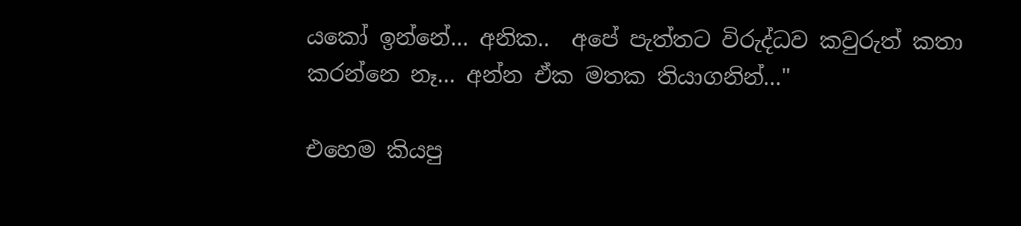යකෝ ඉන්නේ... අනික..  අපේ පැත්තට විරුද්ධව කවුරුත් කතා කරන්නෙ නෑ... අන්න ඒක මතක තියාගනින්..."

එහෙම කියපු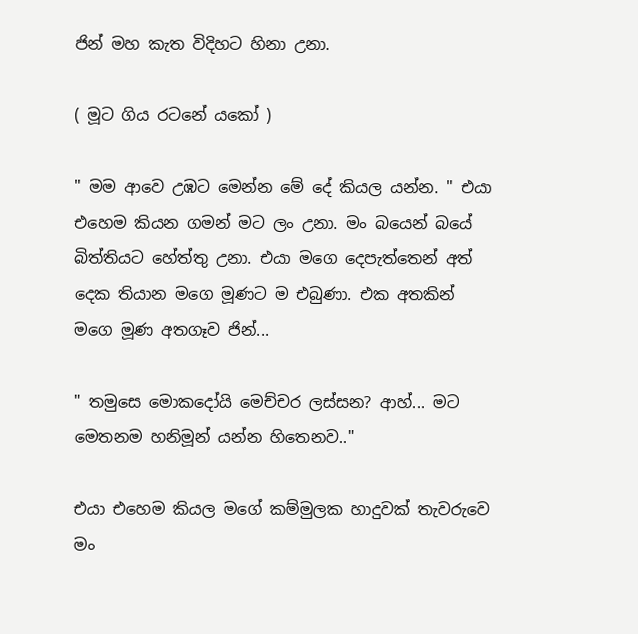ජින් මහ කැත විදිහට හිනා උනා.

( මූට ගිය රටනේ යකෝ )

" මම ආවෙ උඹට මෙන්න මේ දේ කියල යන්න. " එයා එහෙම කියන ගමන් මට ලං උනා. මං බයෙන් බයේ බිත්තියට හේත්තු උනා. එයා මගෙ දෙපැත්තෙන් අත් දෙක තියාන මගෙ මූණට ම එබුණා. එක අතකින් මගෙ මූණ අතගෑව ජින්...

" තමුසෙ මොකදෝයි මෙච්චර ලස්සන? ආහ්... මට මෙතනම හනිමූන් යන්න හිතෙනව.."

එයා එහෙම කියල මගේ කම්මුලක හාදුවක් තැවරුවෙ මං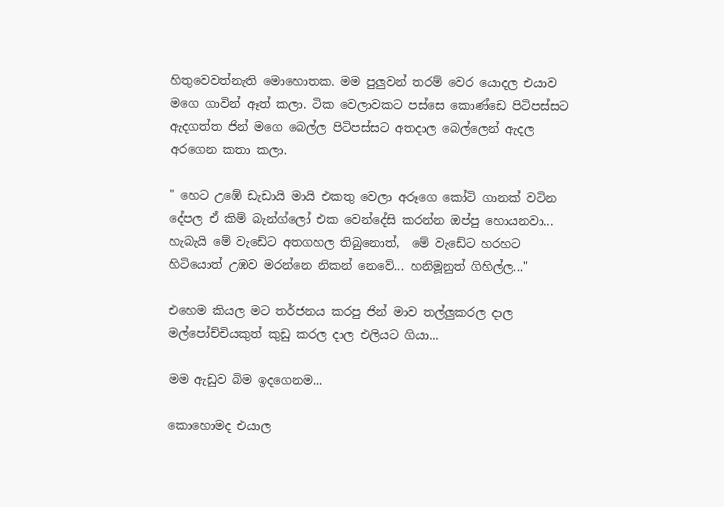හිතුවෙවත්නැති මොහොතක. මම පුලුවන් තරම් වෙර යොදල එයාව මගෙ ගාවින් ඈත් කලා. ටික වෙලාවකට පස්සෙ කොණ්ඩෙ පිටිපස්සට ඇදගත්ත ජින් මගෙ බෙල්ල පිටිපස්සට අතදාල බෙල්ලෙන් ඇදල අරගෙන කතා කලා.

" හෙට උඹේ ඩැඩායි මායි එකතු වෙලා අරූගෙ කෝටි ගානක් වටින දේපල ඒ කිම් බැන්ග්ලෝ එක වෙන්දේසි කරන්න ඔප්පු හොයනවා... හැබැයි මේ වැඩේට අතගහල තිබුනොත්,  මේ වැඩේට හරහට හිටියොත් උඹව මරන්නෙ නිකන් නෙවේ... හනිමූනුත් ගිහිල්ල..."

එහෙම කියල මට තර්ජනය කරපු ජින් මාව තල්ලුකරල දාල මල්පෝච්චියකුත් කුඩු කරල දාල එලියට ගියා...

මම ඇඩුව බිම ඉදගෙනම...

කොහොමද එයාල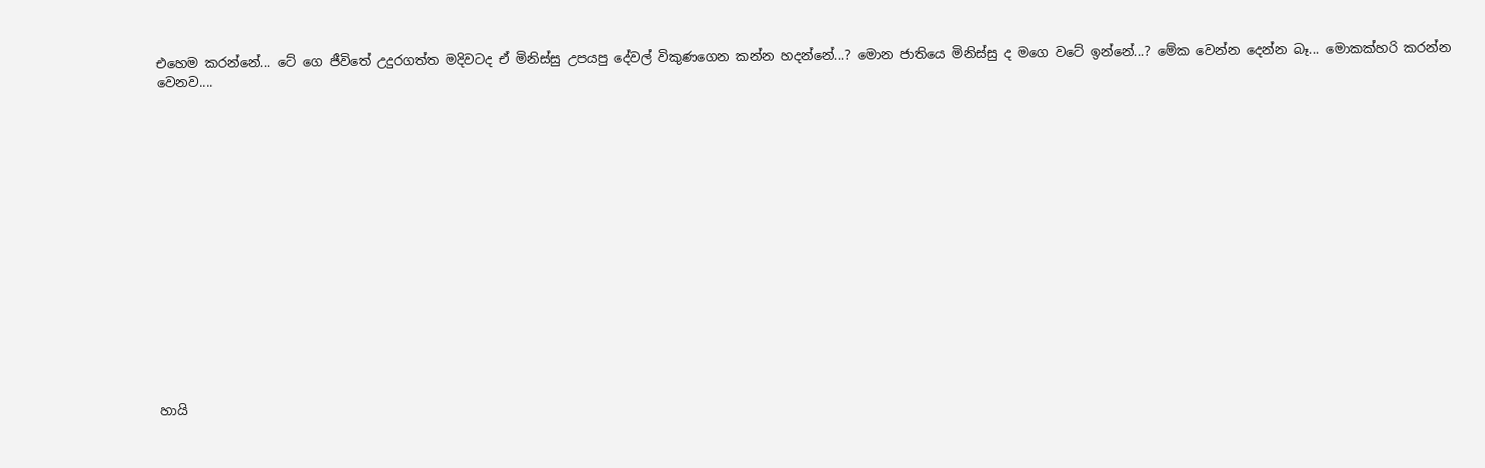එහෙම කරන්නේ... ටේ ගෙ ජීවිතේ උදුරගත්ත මදිවටද ඒ මිනිස්සු උපයපු දේවල් විකුණගෙන කන්න හදන්නේ...? මොන ජාතියෙ මිනිස්සු ද මගෙ වටේ ඉන්නේ...? මේක වෙන්න දෙන්න බෑ... මොකක්හරි කරන්න වෙනව....
















හායි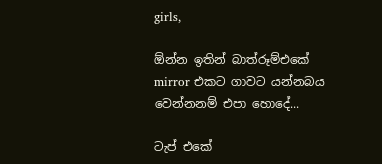girls,

ඕන්න ඉතින් බාත්රූම්එකේ mirror එකට ගාවට යන්නබය වෙන්නනම් එපා හොදේ...

ටැප් එකේ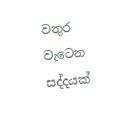වතුර වැටෙන සද්දයක්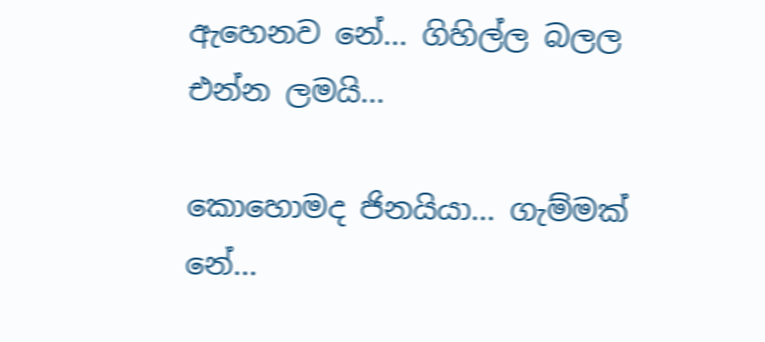ඇහෙනව නේ... ගිහිල්ල බලල එන්න ලමයි...

කොහොමද ජිනයියා... ගැම්මක් නේ...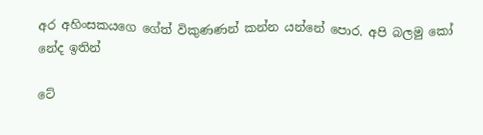අර අහිංසකයගෙ ගේත් විකුණණන් කන්න යන්නේ පොර. අපි බලමු කෝ නේද ඉතින්

ටේ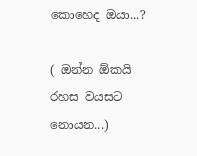කොහෙද ඔයා...?

( ඔන්න ඕකයි රහස වයසට නොයන...)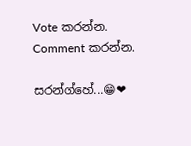Vote කරන්න.
Comment කරන්න.

සරන්ග්හේ...😁❤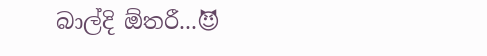බාල්දි ඕතරී...😈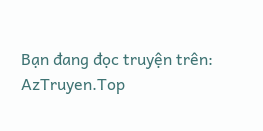Bạn đang đọc truyện trên: AzTruyen.Top